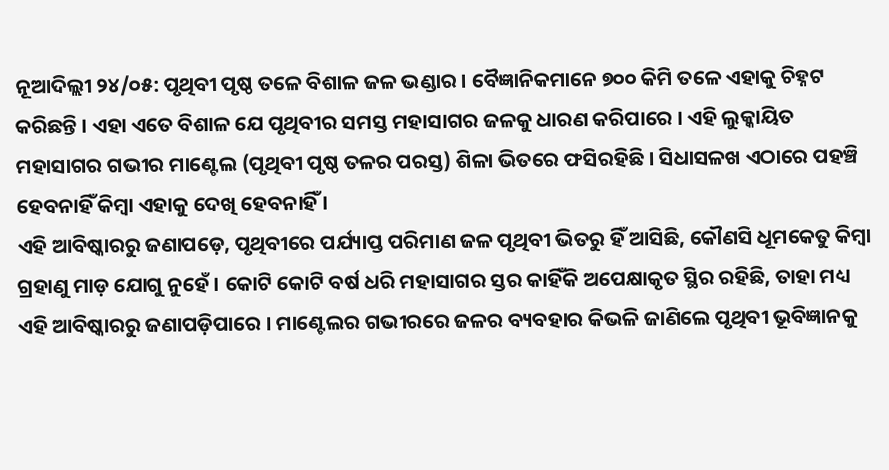ନୂଆଦିଲ୍ଲୀ ୨୪/୦୫: ପୃଥିବୀ ପୃଷ୍ଠ ତଳେ ବିଶାଳ ଜଳ ଭଣ୍ଡାର । ବୈଜ୍ଞାନିକମାନେ ୭୦୦ କିମି ତଳେ ଏହାକୁ ଚିହ୍ନଟ କରିଛନ୍ତି । ଏହା ଏତେ ବିଶାଳ ଯେ ପୃଥିବୀର ସମସ୍ତ ମହାସାଗର ଜଳକୁ ଧାରଣ କରିପାରେ । ଏହି ଲୁକ୍କାୟିତ ମହାସାଗର ଗଭୀର ମାଣ୍ଟେଲ (ପୃଥିବୀ ପୃଷ୍ଠ ତଳର ପରସ୍ତ) ଶିଳା ଭିତରେ ଫସିରହିଛି । ସିଧାସଳଖ ଏଠାରେ ପହଞ୍ଚି ହେବନାହିଁ କିମ୍ବା ଏହାକୁ ଦେଖି ହେବନାହିଁ ।
ଏହି ଆବିଷ୍କାରରୁ ଜଣାପଡ଼େ, ପୃଥିବୀରେ ପର୍ଯ୍ୟାପ୍ତ ପରିମାଣ ଜଳ ପୃଥିବୀ ଭିତରୁ ହିଁ ଆସିଛି, କୌଣସି ଧୂମକେତୁ କିମ୍ବା ଗ୍ରହାଣୁ ମାଡ଼ ଯୋଗୁ ନୁହେଁ । କୋଟି କୋଟି ବର୍ଷ ଧରି ମହାସାଗର ସ୍ତର କାହିଁକି ଅପେକ୍ଷାକୃତ ସ୍ଥିର ରହିଛି, ତାହା ମଧ୍ୟ ଏହି ଆବିଷ୍କାରରୁ ଜଣାପଡ଼ିପାରେ । ମାଣ୍ଟେଲର ଗଭୀରରେ ଜଳର ବ୍ୟବହାର କିଭଳି ଜାଣିଲେ ପୃଥିବୀ ଭୂବିଜ୍ଞାନକୁ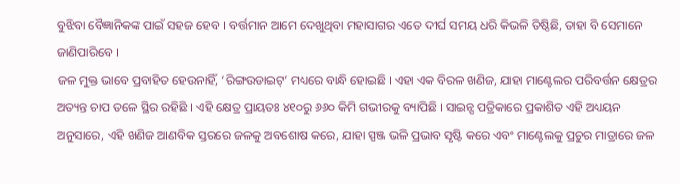ବୁଝିବା ବୈଜ୍ଞାନିକଙ୍କ ପାଇଁ ସହଜ ହେବ । ବର୍ତ୍ତମାନ ଆମେ ଦେଖୁଥିବା ମହାସାଗର ଏତେ ଦୀର୍ଘ ସମୟ ଧରି କିଭଳି ତିଷ୍ଠିଛି, ତାହା ବି ସେମାନେ ଜାଣିପାରିବେ ।
ଜଳ ମୁକ୍ତ ଭାବେ ପ୍ରବାହିତ ହେଉନାହିଁ, ‘ରିଙ୍ଗଉଡାଇଟ୍’ ମଧ୍ୟରେ ବାନ୍ଧି ହୋଇଛି । ଏହା ଏକ ବିରଳ ଖଣିଜ, ଯାହା ମାଣ୍ଟେଲର ପରିବର୍ତ୍ତନ କ୍ଷେତ୍ରର ଅତ୍ୟନ୍ତ ଚାପ ତଳେ ସ୍ଥିର ରହିଛି । ଏହି କ୍ଷେତ୍ର ପ୍ରାୟତଃ ୪୧୦ରୁ ୬୬୦ କିମି ଗଭୀରକୁ ବ୍ୟାପିଛି । ସାଇନ୍ସ ପତ୍ରିକାରେ ପ୍ରକାଶିତ ଏହି ଅଧ୍ୟୟନ ଅନୁସାରେ, ଏହି ଖଣିଜ ଆଣବିକ ସ୍ତରରେ ଜଳକୁ ଅବଶୋଷ କରେ, ଯାହା ସ୍ପଞ୍ଜ ଭଳି ପ୍ରଭାବ ସୃଷ୍ଟି କରେ ଏବଂ ମାଣ୍ଟେଲକୁ ପ୍ରଚୁର ମାତ୍ରାରେ ଜଳ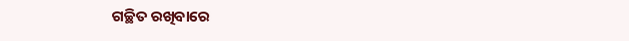ଗଚ୍ଛିତ ରଖିବାରେ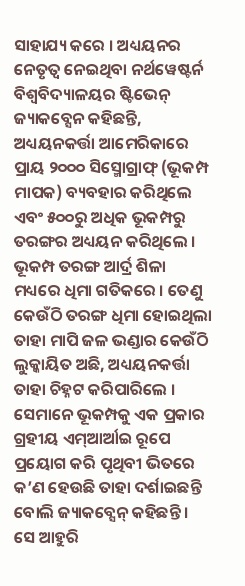ସାହାଯ୍ୟ କରେ । ଅଧ୍ୟୟନର ନେତୃତ୍ୱ ନେଇଥିବା ନର୍ଥୱେଷ୍ଟର୍ନ ବିଶ୍ୱବିଦ୍ୟାଳୟର ଷ୍ଟିଭେନ୍ ଜ୍ୟାକବ୍ସେନ କହିଛନ୍ତି, ଅଧ୍ୟୟନକର୍ତ୍ତା ଆମେରିକାରେ ପ୍ରାୟ ୨୦୦୦ ସିସ୍ମୋଗ୍ରାଫ୍ (ଭୂକମ୍ପ ମାପକ) ବ୍ୟବହାର କରିଥିଲେ ଏବଂ ୫୦୦ରୁ ଅଧିକ ଭୂକମ୍ପରୁ ତରଙ୍ଗର ଅଧ୍ୟୟନ କରିଥିଲେ । ଭୂକମ୍ପ ତରଙ୍ଗ ଆର୍ଦ୍ର ଶିଳା ମଧ୍ୟରେ ଧିମା ଗତିକରେ । ତେଣୁ କେଉଁଠି ତରଙ୍ଗ ଧିମା ହୋଇଥିଲା ତାହା ମାପି ଜଳ ଭଣ୍ଡାର କେଉଁଠି ଲୁକ୍କାୟିତ ଅଛି, ଅଧ୍ୟୟନକର୍ତ୍ତା ତାହା ଚିହ୍ନଟ କରିପାରିଲେ । ସେମାନେ ଭୂକମ୍ପକୁ ଏକ ପ୍ରକାର ଗ୍ରହୀୟ ଏମ୍ଆର୍ଆଇ ରୂପେ ପ୍ରୟୋଗ କରି ପୃଥିବୀ ଭିତରେ କ’ଣ ହେଉଛି ତାହା ଦର୍ଶାଇଛନ୍ତି ବୋଲି ଜ୍ୟାକବ୍ସେନ୍ କହିଛନ୍ତି ।
ସେ ଆହୁରି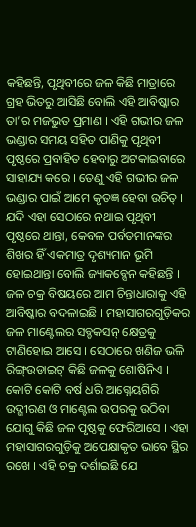କହିଛନ୍ତି, ପୃଥିବୀରେ ଜଳ କିଛି ମାତ୍ରାରେ ଗ୍ରହ ଭିତରୁ ଆସିଛି ବୋଲି ଏହି ଆବିଷ୍କାର ତା’ର ମଜଭୁତ ପ୍ରମାଣ । ଏହି ଗଭୀର ଜଳ ଭଣ୍ଡାର ସମୟ ସହିତ ପାଣିକୁ ପୃଥିବୀ ପୃଷ୍ଠରେ ପ୍ରବାହିତ ହେବାରୁ ଅଟକାଇବାରେ ସାହାଯ୍ୟ କରେ । ତେଣୁ ଏହି ଗଭୀର ଜଳ ଭଣ୍ଡାର ପାଇଁ ଆମେ କୃତଜ୍ଞ ହେବା ଉଚିତ୍ । ଯଦି ଏହା ସେଠାରେ ନଥାଇ ପୃଥିବୀ ପୃଷ୍ଠରେ ଥାନ୍ତା, କେବଳ ପର୍ବତମାନଙ୍କର ଶିଖର ହିଁ ଏକମାତ୍ର ଦୃଶ୍ୟମାନ ଭୂମି ହୋଇଥାନ୍ତା ବୋଲି ଜ୍ୟାକବ୍ସେନ କହିଛନ୍ତି । ଜଳ ଚକ୍ର ବିଷୟରେ ଆମ ଚିନ୍ତାଧାରାକୁ ଏହି ଆବିଷ୍କାର ବଦଳାଇଛି । ମହାସାଗରଗୁଡ଼ିକର ଜଳ ମାଣ୍ଟେଲର ସବ୍ଡକସନ୍ କ୍ଷେତ୍ରକୁ ଟାଣିହୋଇ ଆସେ । ସେଠାରେ ଖଣିଜ ଭଳି ରିଙ୍ଗ୍ଉଡାଇଟ୍ କିଛି ଜଳକୁ ଶୋଷିନିଏ । କୋଟି କୋଟି ବର୍ଷ ଧରି ଆଗ୍ନେୟଗିରି ଉଦ୍ଗୀରଣ ଓ ମାଣ୍ଟେଲ ଉପରକୁ ଉଠିବା ଯୋଗୁ କିଛି ଜଳ ପୃଷ୍ଠକୁ ଫେରିଆସେ । ଏହା ମହାସାଗରଗୁଡ଼ିକୁ ଅପେକ୍ଷାକୃତ ଭାବେ ସ୍ଥିର ରଖେ । ଏହି ଚକ୍ର ଦର୍ଶାଇଛି ଯେ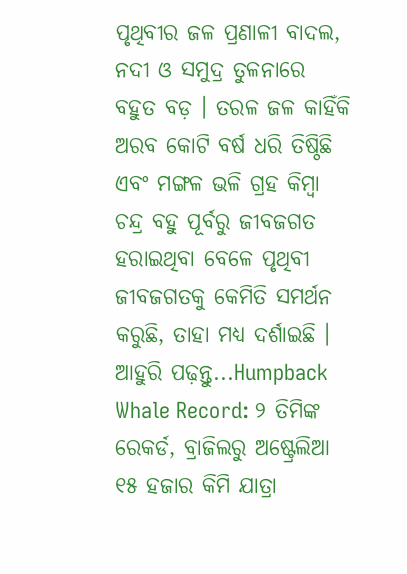ପୃଥିବୀର ଜଳ ପ୍ରଣାଳୀ ବାଦଲ, ନଦୀ ଓ ସମୁଦ୍ର ତୁଳନାରେ ବହୁତ ବଡ଼ । ତରଳ ଜଳ କାହିଁକି ଅରବ କୋଟି ବର୍ଷ ଧରି ତିଷ୍ଠିଛି ଏବଂ ମଙ୍ଗଳ ଭଳି ଗ୍ରହ କିମ୍ବା ଚନ୍ଦ୍ର ବହୁ ପୂର୍ବରୁ ଜୀବଜଗତ ହରାଇଥିବା ବେଳେ ପୃଥିବୀ ଜୀବଜଗତକୁ କେମିତି ସମର୍ଥନ କରୁଛି, ତାହା ମଧ୍ୟ ଦର୍ଶାଇଛି ।
ଆହୁରି ପଢ଼ନ୍ତୁ...Humpback Whale Record: ୨ ତିମିଙ୍କ ରେକର୍ଡ, ବ୍ରାଜିଲରୁ ଅଷ୍ଟ୍ରେଲିଆ ୧୫ ହଜାର କିମି ଯାତ୍ରା